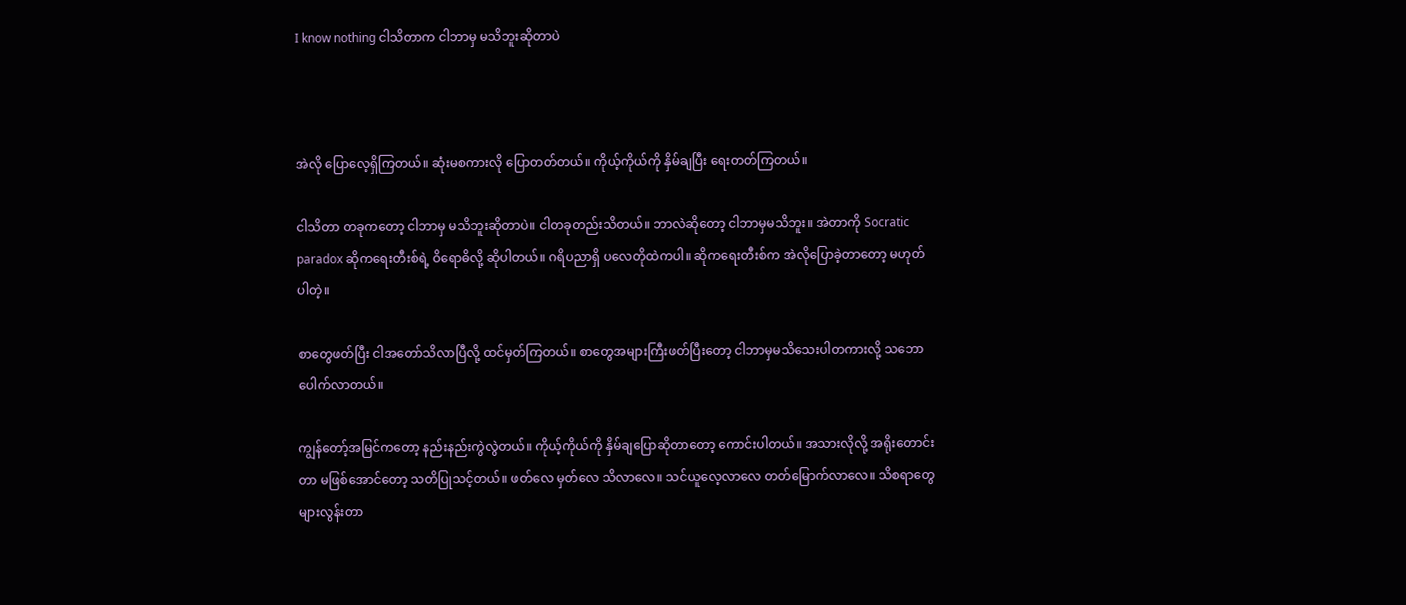I know nothing ငါသိတာက ငါဘာမှ မသိဘူးဆိုတာပဲ



အဲလို ပြောလေ့ရှိကြတယ်။ ဆုံးမစကားလို ပြောတတ်တယ်။ ကိုယ့်ကိုယ်ကို နှိမ်ချပြီး ရေးတတ်ကြတယ်။

ငါသိတာ တခုကတော့ ငါဘာမှ မသိဘူးဆိုတာပဲ။ ငါတခုတည်းသိတယ်။ ဘာလဲဆိုတော့ ငါဘာမှမသိဘူး။ အဲတာကို Socratic paradox ဆိုကရေးတီးစ်ရဲ့ ဝိရောဓိလို့ ဆိုပါတယ်။ ဂရိပညာရှိ ပလေတိုထဲကပါ။ ဆိုကရေးတီးစ်က အဲလိုပြောခဲ့တာတော့ မဟုတ်ပါတဲ့။

စာတွေဖတ်ပြီး ငါအတော်သိလာပြီလို့ ထင်မှတ်ကြတယ်။ စာတွေအများကြီးဖတ်ပြီးတော့ ငါဘာမှမသိသေးပါတကားလို့ သဘောပေါက်လာတယ်။

ကျွန်တော့်အမြင်ကတော့ နည်းနည်းကွဲလွဲတယ်။ ကိုယ့်ကိုယ်ကို နှိမ်ချပြောဆိုတာတော့ ကောင်းပါတယ်။ အသားလိုလို့ အရိုးတောင်းတာ မဖြစ်အောင်တော့ သတိပြုသင့်တယ်။ ဖတ်လေ မှတ်လေ သိလာလေ။ သင်ယူလေ့လာလေ တတ်မြောက်လာလေ။ သိစရာတွေ များလွန်းတာ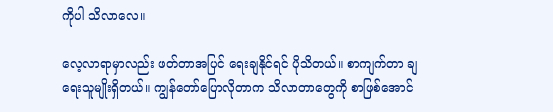ကိုပါ သိလာလေ။

လေ့လာရာမှာလည်း ဖတ်တာအပြင် ရေးချနိုင်ရင် ပိုသိတယ်။ စာကျက်တာ ချရေးသူမျိုးရှိတယ်။ ကျွန်တော်ပြောလိုတာက သိလာတာတွေကို စာဖြစ်အောင်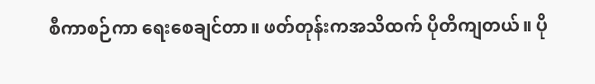စီကာစဉ်ကာ ရေးစေချင်တာ။ ဖတ်တုန်းကအသိထက် ပိုတိကျတယ်။ ပို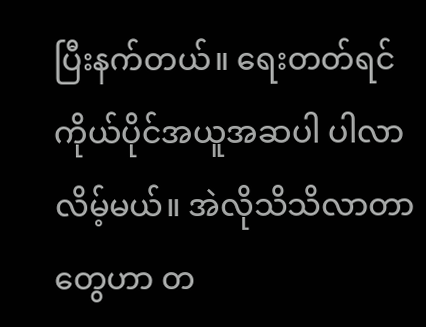ပြီးနက်တယ်။ ရေးတတ်ရင် ကိုယ်ပိုင်အယူအဆပါ ပါလာလိမ့်မယ်။ အဲလိုသိသိလာတာတွေဟာ တ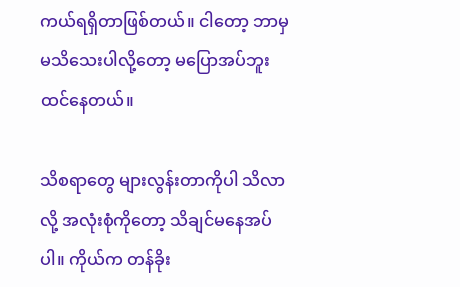ကယ်ရရှိတာဖြစ်တယ်။ ငါတော့ ဘာမှ မသိသေးပါလို့တော့ မပြောအပ်ဘူးထင်နေတယ်။

သိစရာတွေ များလွန်းတာကိုပါ သိလာလို့ အလုံးစုံကိုတော့ သိချင်မနေအပ်ပါ။ ကိုယ်က တန်ခိုး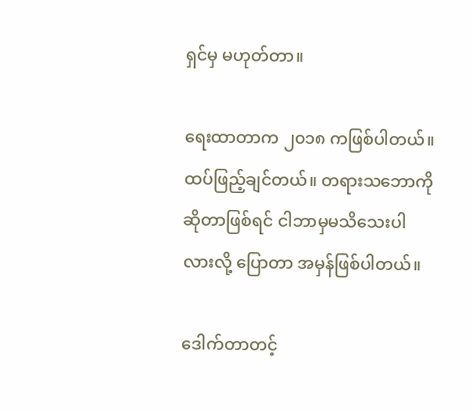ရှင်မှ မဟုတ်တာ။

ရေးထာတာက ၂၀၁၈ ကဖြစ်ပါတယ်။ ထပ်ဖြည့်ချင်တယ်။ တရားသဘောကိုဆိုတာဖြစ်ရင် ငါဘာမှမသိသေးပါလားလို့ ပြောတာ အမှန်ဖြစ်ပါတယ်။

ဒေါက်တာတင့်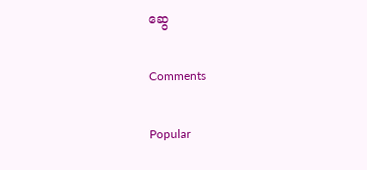ဆွေ

Comments

Popular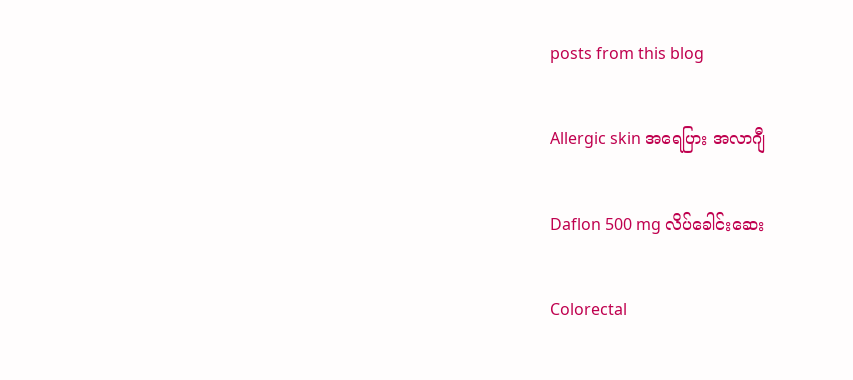posts from this blog

Allergic skin အရေပြား အလာဂျီ

Daflon 500 mg လိပ်ခေါင်းဆေး

Colorectal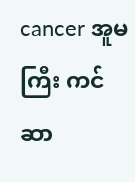cancer အူမကြီး ကင်ဆာ